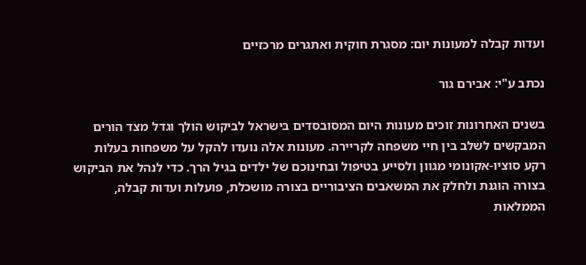ועדות קבלה למעונות יום: מסגרת חוקית ואתגרים מרכזיים

נכתב ע"י: אבירם גור

בשנים האחרונות זוכים מעונות היום המסובסדים בישראל לביקוש הולך וגדל מצד הורים המבקשים לשלב בין חיי משפחה לקריירה. מעונות אלה נועדו להקל על משפחות בעלות רקע סוציו-אקונומי מגוון ולסייע בטיפול ובחינוכם של ילדים בגיל הרך. כדי לנהל את הביקוש בצורה הוגנת ולחלק את המשאבים הציבוריים בצורה מושכלת, פועלות ועדות קבלה, הממלאות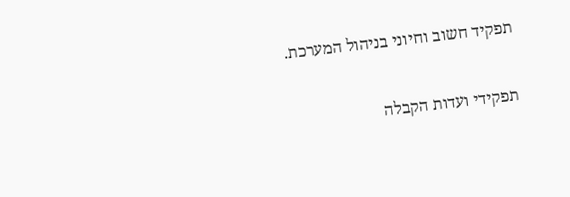תפקיד חשוב וחיוני בניהול המערכת.

תפקידי ועדות הקבלה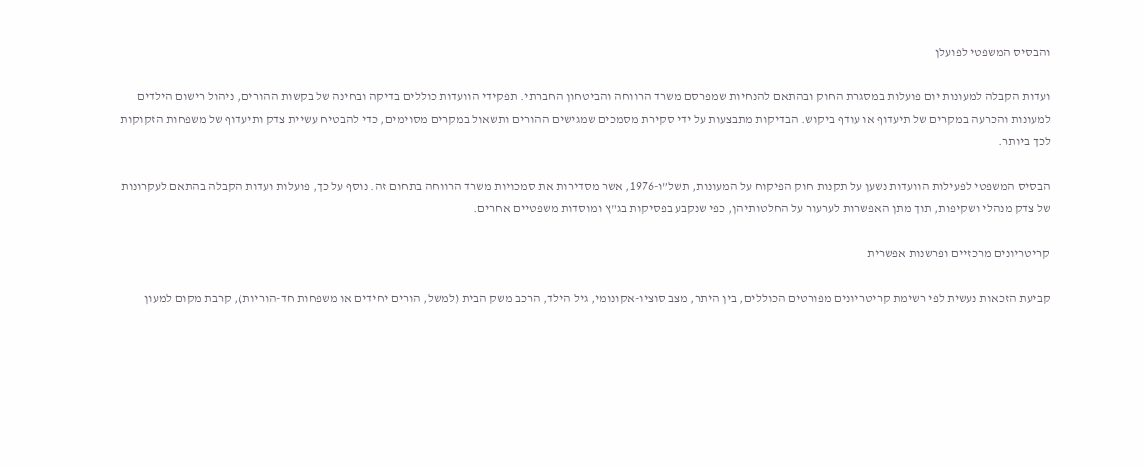והבסיס המשפטי לפועלן

ועדות הקבלה למעונות יום פועלות במסגרת החוק ובהתאם להנחיות שמפרסם משרד הרווחה והביטחון החברתי. תפקידי הוועדות כוללים בדיקה ובחינה של בקשות ההורים, ניהול רישום הילדים למעונות והכרעה במקרים של תיעדוף או עודף ביקוש. הבדיקות מתבצעות על ידי סקירת מסמכים שמגישים ההורים ותשאול במקרים מסוימים, כדי להבטיח עשיית צדק ותיעדוף של משפחות הזקוקות לכך ביותר.

הבסיס המשפטי לפעילות הוועדות נשען על תקנות חוק הפיקוח על המעונות, תשל”ו-1976, אשר מסדירות את סמכויות משרד הרווחה בתחום זה. נוסף על כך, פועלות ועדות הקבלה בהתאם לעקרונות של צדק מנהלי ושקיפות, תוך מתן האפשרות לערעור על החלטותיהן, כפי שנקבע בפסיקות בג"ץ ומוסדות משפטיים אחרים.

קריטריונים מרכזיים ופרשנות אפשרית

קביעת הזכאות נעשית לפי רשימת קריטריונים מפורטים הכוללים, בין היתר, מצב סוציו-אקונומי, גיל הילד, הרכב משק הבית (למשל, הורים יחידים או משפחות חד-הוריות), קרבת מקום למעון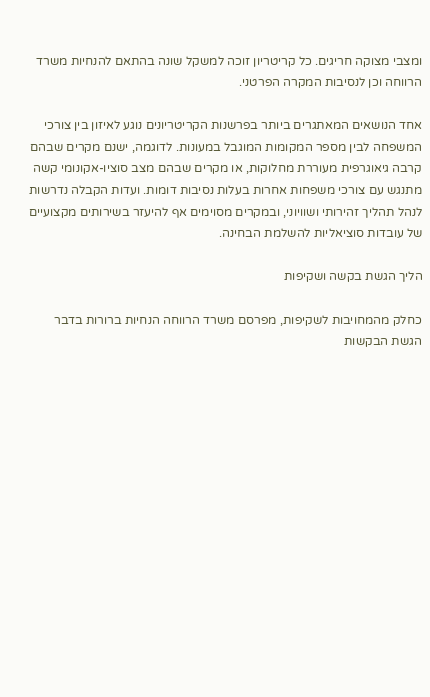ומצבי מצוקה חריגים. כל קריטריון זוכה למשקל שונה בהתאם להנחיות משרד הרווחה וכן לנסיבות המקרה הפרטני.

אחד הנושאים המאתגרים ביותר בפרשנות הקריטריונים נוגע לאיזון בין צורכי המשפחה לבין מספר המקומות המוגבל במעונות. לדוגמה, ישנם מקרים שבהם קרבה גיאוגרפית מעוררת מחלוקות, או מקרים שבהם מצב סוציו-אקונומי קשה מתנגש עם צורכי משפחות אחרות בעלות נסיבות דומות. ועדות הקבלה נדרשות לנהל תהליך זהירותי ושוויוני, ובמקרים מסוימים אף להיעזר בשירותים מקצועיים של עובדות סוציאליות להשלמת הבחינה.

הליך הגשת בקשה ושקיפות

כחלק מהמחויבות לשקיפות, מפרסם משרד הרווחה הנחיות ברורות בדבר הגשת הבקשות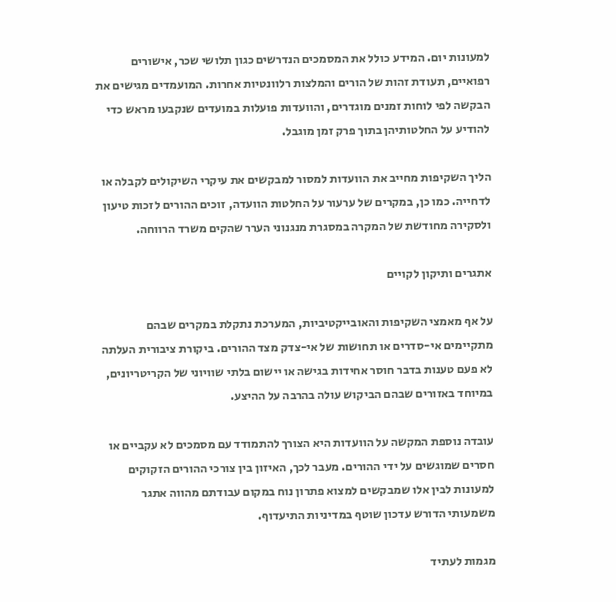למעונות יום. המידע כולל את המסמכים הנדרשים כגון תלושי שכר, אישורים רפואיים, תעודת זהות של הורים והמלצות רלוונטיות אחרות. המועמדים מגישים את הבקשה לפי לוחות זמנים מוגדרים, והוועדות פועלות במועדים שנקבעו מראש כדי להודיע על החלטותיהן בתוך פרק זמן מוגבל.

הליך השקיפות מחייב את הוועדות למסור למבקשים את עיקרי השיקולים לקבלה או לדחייה. כמו כן, במקרים של ערעור על החלטות הוועדה, זוכים ההורים לזכות טיעון ולסקירה מחודשת של המקרה במסגרת מנגנוני הערר שהקים משרד הרווחה.

אתגרים ותיקון לקויים

על אף מאמצי השקיפות והאובייקטיביות, המערכת נתקלת במקרים שבהם מתקיימים אי-סדרים או תחושות של אי-צדק מצד ההורים. ביקורת ציבורית העלתה לא פעם טענות בדבר חוסר אחידות בגישה או יישום בלתי שוויוני של הקריטריונים, במיוחד באזורים שבהם הביקוש עולה בהרבה על ההיצע.

עובדה נוספת המקשה על הוועדות היא הצורך להתמודד עם מסמכים לא עקביים או חסרים שמוגשים על ידי ההורים. מעבר לכך, האיזון בין צורכי ההורים הזקוקים למעונות לבין אלו שמבקשים למצוא פתרון נוח במקום עבודתם מהווה אתגר משמעותי הדורש עדכון שוטף במדיניות התיעדוף.

מגמות לעתיד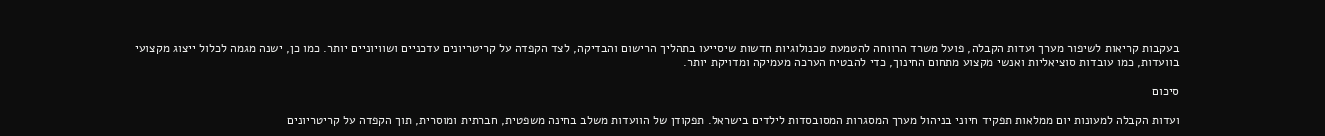בעקבות קריאות לשיפור מערך ועדות הקבלה, פועל משרד הרווחה להטמעת טכנולוגיות חדשות שיסייעו בתהליך הרישום והבדיקה, לצד הקפדה על קריטריונים עדכניים ושוויוניים יותר. כמו כן, ישנה מגמה לכלול ייצוג מקצועי בוועדות, כמו עובדות סוציאליות ואנשי מקצוע מתחום החינוך, כדי להבטיח הערכה מעמיקה ומדויקת יותר.

סיכום

ועדות הקבלה למעונות יום ממלאות תפקיד חיוני בניהול מערך המסגרות המסובסדות לילדים בישראל. תפקודן של הוועדות משלב בחינה משפטית, חברתית ומוסרית, תוך הקפדה על קריטריונים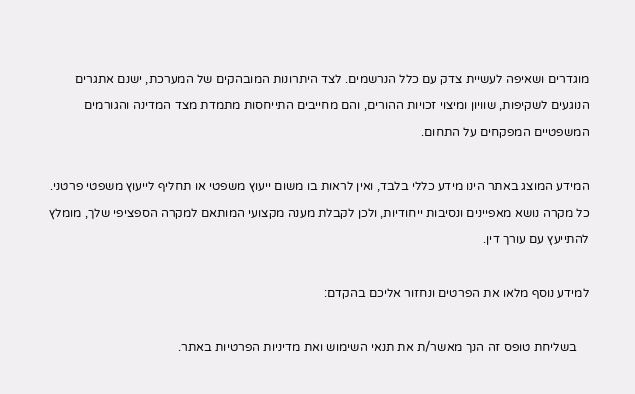מוגדרים ושאיפה לעשיית צדק עם כלל הנרשמים. לצד היתרונות המובהקים של המערכת, ישנם אתגרים הנוגעים לשקיפות, שוויון ומיצוי זכויות ההורים, והם מחייבים התייחסות מתמדת מצד המדינה והגורמים המשפטיים המפקחים על התחום.

המידע המוצג באתר הינו מידע כללי בלבד, ואין לראות בו משום ייעוץ משפטי או תחליף לייעוץ משפטי פרטני. כל מקרה נושא מאפיינים ונסיבות ייחודיות, ולכן לקבלת מענה מקצועי המותאם למקרה הספציפי שלך, מומלץ להתייעץ עם עורך דין.

למידע נוסף מלאו את הפרטים ונחזור אליכם בהקדם:

    בשליחת טופס זה הנך מאשר/ת את תנאי השימוש ואת מדיניות הפרטיות באתר.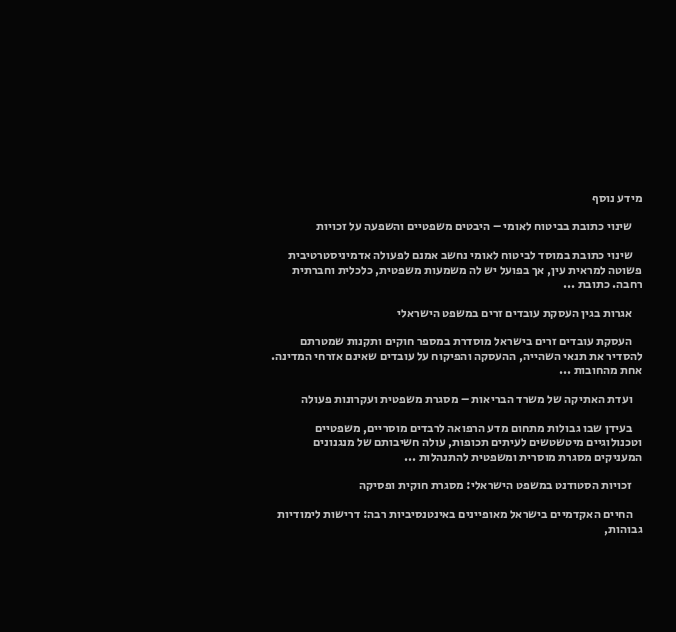מידע נוסף

    שינוי כתובת בביטוח לאומי – היבטים משפטיים והשפעה על זכויות

    שינוי כתובת במוסד לביטוח לאומי נחשב אמנם לפעולה אדמיניסטרטיבית פשוטה למראית עין, אך בפועל יש לה משמעות משפטית, כלכלית וחברתית רחבה. כתובת ...

    אגרות בגין העסקת עובדים זרים במשפט הישראלי

    העסקת עובדים זרים בישראל מוסדרת במספר חוקים ותקנות שמטרתם להסדיר את תנאי השהייה, ההעסקה והפיקוח על עובדים שאינם אזרחי המדינה. אחת מהחובות ...

    ועדת האתיקה של משרד הבריאות – מסגרת משפטית ועקרונות פעולה

    בעידן שבו גבולות מתחום מדע הרפואה לרבדים מוסריים, משפטיים וטכנולוגיים מיטשטשים לעיתים תכופות, עולה חשיבותם של מנגנונים המעניקים מסגרת מוסרית ומשפטית להתנהלות ...

    זכויות הסטודנט במשפט הישראלי: מסגרת חוקית ופסיקה

    החיים האקדמיים בישראל מאופיינים באינטנסיביות רבה: דרישות לימודיות גבוהות,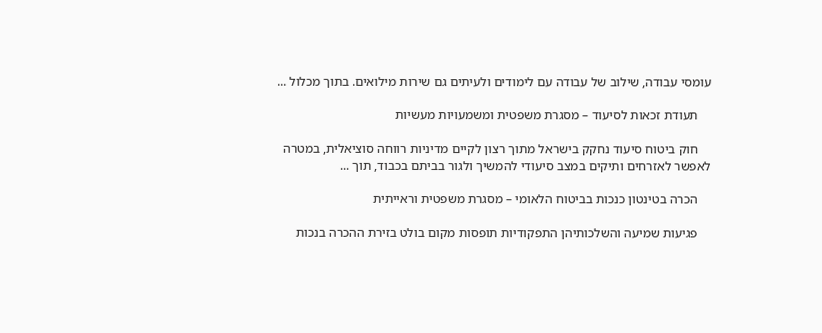עומסי עבודה, שילוב של עבודה עם לימודים ולעיתים גם שירות מילואים. בתוך מכלול ...

    תעודת זכאות לסיעוד – מסגרת משפטית ומשמעויות מעשיות

    חוק ביטוח סיעוד נחקק בישראל מתוך רצון לקיים מדיניות רווחה סוציאלית, במטרה לאפשר לאזרחים ותיקים במצב סיעודי להמשיך ולגור בביתם בכבוד, תוך ...

    הכרה בטינטון כנכות בביטוח הלאומי – מסגרת משפטית וראייתית

    פגיעות שמיעה והשלכותיהן התפקודיות תופסות מקום בולט בזירת ההכרה בנכות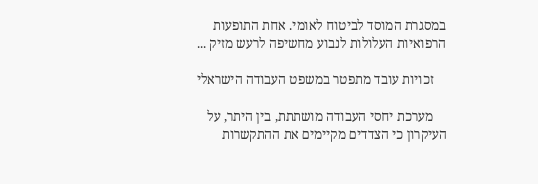במסגרת המוסד לביטוח לאומי. אחת התופעות הרפואיות העלולות לנבוע מחשיפה לרעש מזיק ...

    זכויות עובד מתפטר במשפט העבודה הישראלי

    מערכת יחסי העבודה מושתתת, בין היתר, על העיקרון כי הצדדים מקיימים את ההתקשרות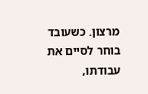מרצון. כשעובד בוחר לסיים את עבודתו,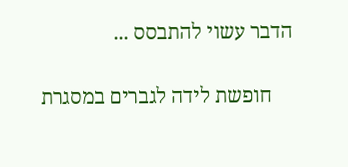הדבר עשוי להתבסס ...

    חופשת לידה לגברים במסגרת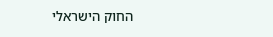החוק הישראלי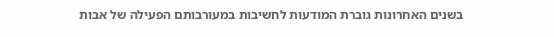בשנים האחרונות גוברת המודעות לחשיבות במעורבותם הפעילה של אבות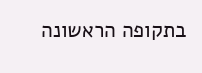בתקופה הראשונה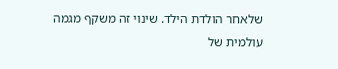שלאחר הולדת הילד. שינוי זה משקף מגמה עולמית של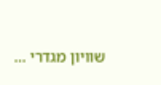שוויון מגדרי ...